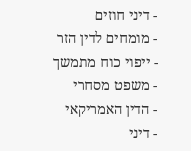- דיני חוזים
- מומחים לדין הזר
- ייפוי כוח מתמשך
- משפט מסחרי
- הדין האמריקאי
- דיני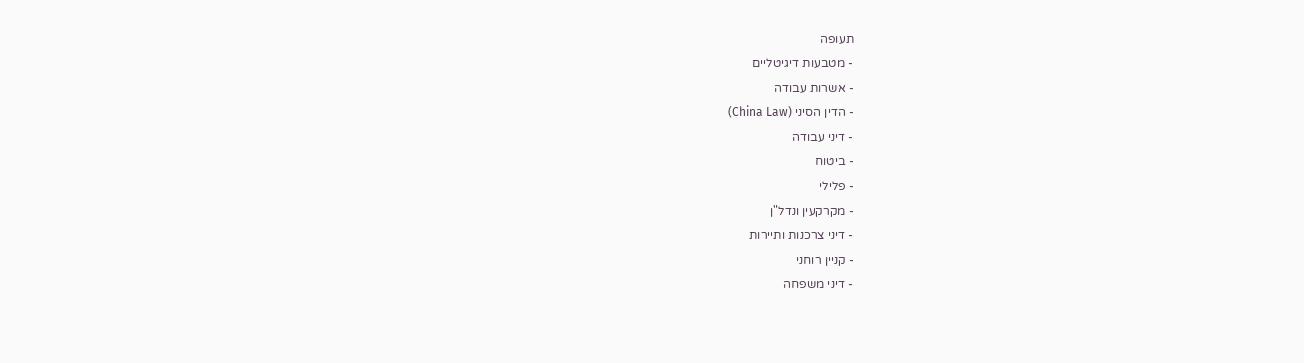תעופה
- מטבעות דיגיטליים
- אשרות עבודה
- הדין הסיני (China Law)
- דיני עבודה
- ביטוח
- פלילי
- מקרקעין ונדל"ן
- דיני צרכנות ותיירות
- קניין רוחני
- דיני משפחה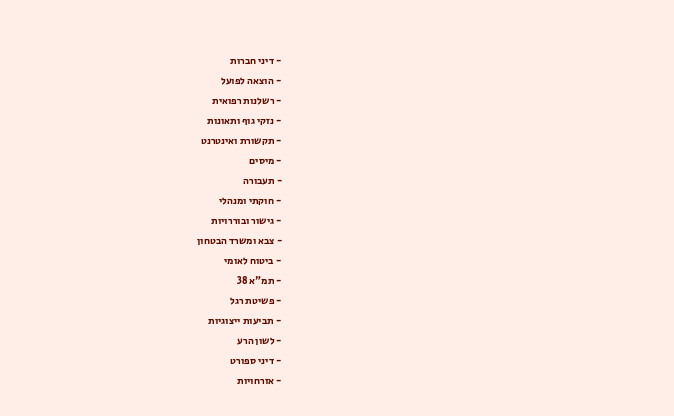- דיני חברות
- הוצאה לפועל
- רשלנות רפואית
- נזקי גוף ותאונות
- תקשורת ואינטרנט
- מיסים
- תעבורה
- חוקתי ומנהלי
- גישור ובוררויות
- צבא ומשרד הבטחון
- ביטוח לאומי
- תמ"א 38
- פשיטת רגל
- תביעות ייצוגיות
- לשון הרע
- דיני ספורט
- אזרחויות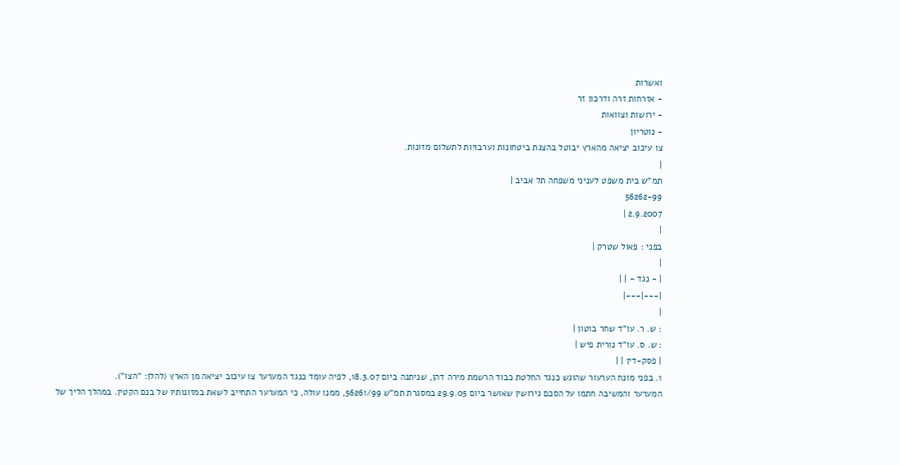ואשרות
- אזרחות זרה ודרכון זר
- ירושות וצוואות
- נוטריון
צו עיכוב יציאה מהארץ יבוטל בהצגת ביטחונות וערבויות לתשלום מזונות.
|
תמ"ש בית משפט לעניני משפחה תל אביב |
56262-99
2.9.2007 |
|
בפני : פאול שטרק |
|
| - נגד - | |
|---|---|
|
: ש. ר. עו"ד שחר בוטון |
: ש. ס. עו"ד נורית פיש |
| פסק-דין | |
1. בפני מונח הערעור שהוגש כנגד החלטת כבוד הרשמת מירה דהן, שניתנה ביום 18.3.07, לפיה עומד כנגד המערער צו עיכוב יציאה מן הארץ (להלן: "הצו").
המערער והמשיבה חתמו על הסכם גירושין שאושר ביום 29.9.05 במסגרת תמ"ש 56261/99, ממנו עולה, כי המערער התחייב לשאת במזונותיו של בנם הקטין. במהלך הליך של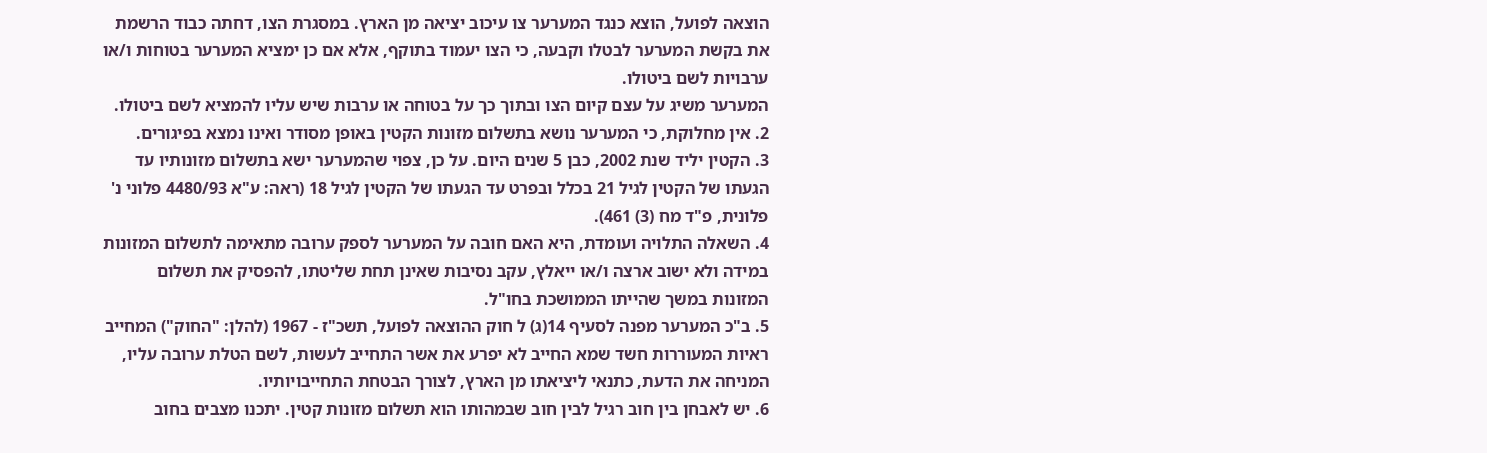הוצאה לפועל, הוצא כנגד המערער צו עיכוב יציאה מן הארץ. במסגרת הצו, דחתה כבוד הרשמת את בקשת המערער לבטלו וקבעה, כי הצו יעמוד בתוקף, אלא אם כן ימציא המערער בטוחות ו/או ערבויות לשם ביטולו.
המערער משיג על עצם קיום הצו ובתוך כך על בטוחה או ערבות שיש עליו להמציא לשם ביטולו.
2. אין מחלוקת, כי המערער נושא בתשלום מזונות הקטין באופן מסודר ואינו נמצא בפיגורים.
3. הקטין יליד שנת 2002, כבן 5 שנים היום. על כן, צפוי שהמערער ישא בתשלום מזונותיו עד הגעתו של הקטין לגיל 21 בכלל ובפרט עד הגעתו של הקטין לגיל 18 (ראה: ע"א 4480/93 פלוני נ' פלונית, פ"ד מח (3) 461).
4. השאלה התלויה ועומדת, היא האם חובה על המערער לספק ערובה מתאימה לתשלום המזונות במידה ולא ישוב ארצה ו/או ייאלץ, עקב נסיבות שאינן תחת שליטתו, להפסיק את תשלום המזונות במשך שהייתו הממושכת בחו"ל.
5. ב"כ המערער מפנה לסעיף 14(ג) ל חוק ההוצאה לפועל, תשכ"ז - 1967 (להלן: "החוק") המחייב ראיות המעוררות חשד שמא החייב לא יפרע את אשר התחייב לעשות, לשם הטלת ערובה עליו, המניחה את הדעת, כתנאי ליציאתו מן הארץ, לצורך הבטחת התחייבויותיו.
6. יש לאבחן בין חוב רגיל לבין חוב שבמהותו הוא תשלום מזונות קטין. יתכנו מצבים בחוב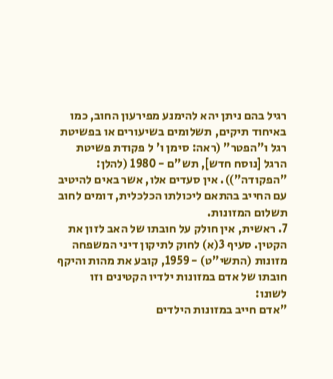רגיל בהם ניתן יהא להימנע מפירעון החוב, כמו באיחוד תיקים, תשלומים בשיעורים או בפשיטת רגל ו"הפטר" (ראה: סימן ו' ל פקודת פשיטת הרגל [נוסח חדש], תש"ם - 1980 (להלן: "הפקודה")). אין סעדים אלו, אשר באים להיטיב עם החייב בהתאם ליכולתו הכלכלית, דומים לחוב תשלום המזונות.
7. ראשית, אין חולק על חובתו של האב לזון את הקטין. סעיף 3(א) לחוק לתיקון דיני המשפחה מזונות (התשי"ט) - 1959, קובע את מהות והיקף חובתו של אדם במזונות ילדיו הקטינים וזו לשונו:
"אדם חייב במזונות הילדים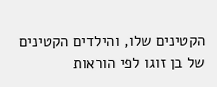הקטינים שלו, והילדים הקטינים של בן זוגו לפי הוראות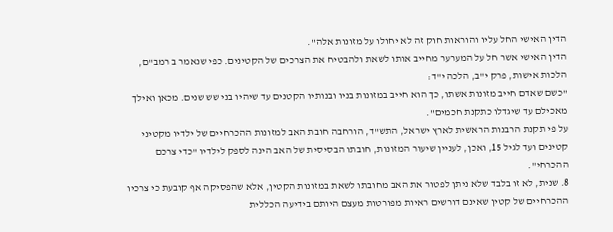הדין האישי החל עליו והוראות חוק זה לא יחולו על מזונות אלה".
הדין האישי אשר חל על המערער מחייב אותו לשאת ולהבטיח את הצרכים של הקטינים. כפי שנאמר ב רמב"ם, הלכות אישות, פרק י"ב, הלכה י"ד:
"כשם שאדם חייב מזונות אשתו, כך הוא חייב במזונות בניו ובנותיו הקטנים עד שיהיו בני שש שנים. מכאן ואילך מאכילם עד שיגדלו כתקנת חכמים".
על פי תקנת הרבנות הראשית לארץ ישראל, התש"ד, הורחבה חובת האב למזונות ההכרחיים של ילדיו מקטיני קטינים ועד לגיל 15, ואכן, לעניין שיעור המזונות, חובתו הבסיסית של האב הינה לספק לילדיו "כדי צרכם ההכרחי".
8. שנית, לא זו בלבד שלא ניתן לפטור את האב מחובתו לשאת במזונות הקטין, אלא שהפסיקה אף קובעת כי צרכיו ההכרחיים של קטין שאינם דורשים ראיות מפורטות מעצם היותם בידיעה הכללית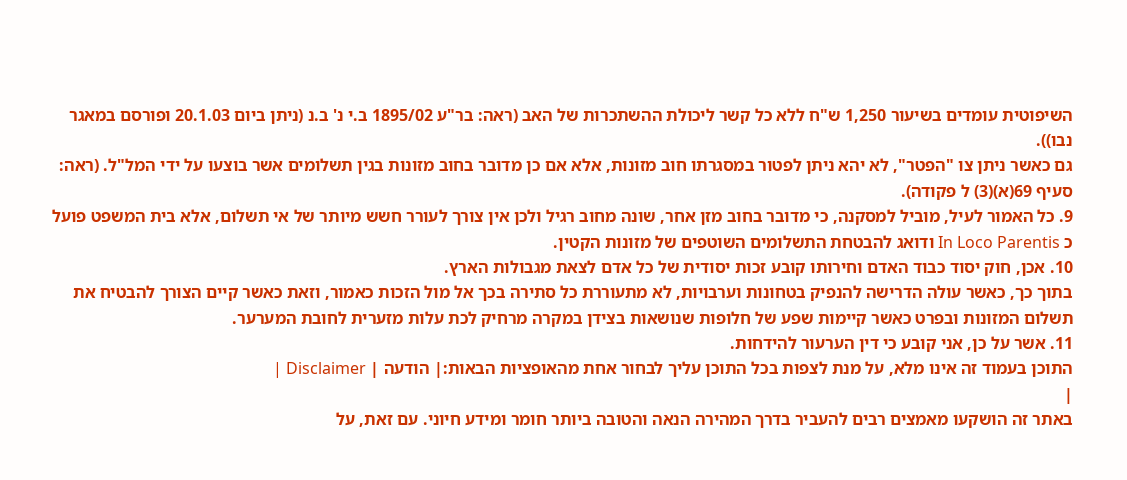השיפוטית עומדים בשיעור 1,250 ש"ח ללא כל קשר ליכולת ההשתכרות של האב (ראה: בר"ע 1895/02 ב.י נ' ב.נ (ניתן ביום 20.1.03 ופורסם במאגר נבו)).
גם כאשר ניתן צו "הפטר", לא יהא ניתן לפטור במסגרתו חוב מזונות, אלא אם כן מדובר בחוב מזונות בגין תשלומים אשר בוצעו על ידי המל"ל. (ראה: סעיף 69(א)(3) ל פקודה).
9. כל האמור לעיל, מוביל למסקנה, כי מדובר בחוב מזן אחר, שונה מחוב רגיל ולכן אין צורך לעורר חשש מיותר של אי תשלום, אלא בית המשפט פועל כ In Loco Parentis ודואג להבטחת התשלומים השוטפים של מזונות הקטין.
10. אכן, חוק יסוד כבוד האדם וחירותו קובע זכות יסודית של כל אדם לצאת מגבולות הארץ.
בתוך כך, כאשר עולה הדרישה להנפיק בטחונות וערבויות, לא מתעוררת כל סתירה בכך אל מול הזכות כאמור, וזאת כאשר קיים הצורך להבטיח את תשלום המזונות ובפרט כאשר קיימות שפע של חלופות שנושאות בצידן במקרה מרחיק לכת עלות מזערית לחובת המערער.
11. אשר על כן, אני קובע כי דין הערעור להידחות.
התוכן בעמוד זה אינו מלא, על מנת לצפות בכל התוכן עליך לבחור אחת מהאופציות הבאות:| הודעה | Disclaimer |
|
באתר זה הושקעו מאמצים רבים להעביר בדרך המהירה הנאה והטובה ביותר חומר ומידע חיוני. עם זאת, על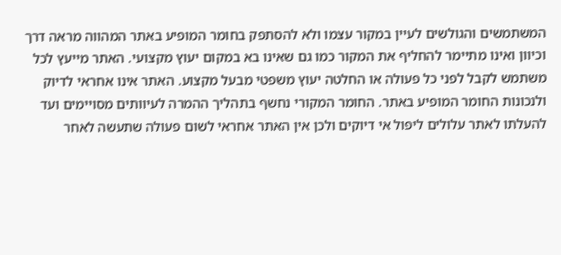המשתמשים והגולשים לעיין במקור עצמו ולא להסתפק בחומר המופיע באתר המהווה מראה דרך וכיוון ואינו מתיימר להחליף את המקור כמו גם שאינו בא במקום יעוץ מקצועי. האתר מייעץ לכל משתמש לקבל לפני כל פעולה או החלטה יעוץ משפטי מבעל מקצוע. האתר אינו אחראי לדיוק ולנכונות החומר המופיע באתר. החומר המקורי נחשף בתהליך ההמרה לעיוותים מסויימים ועד להעלתו לאתר עלולים ליפול אי דיוקים ולכן אין האתר אחראי לשום פעולה שתעשה לאחר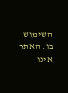השימוש בו. האתר אינו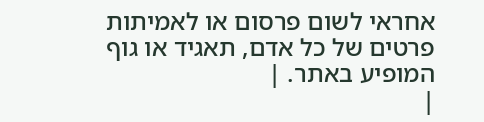אחראי לשום פרסום או לאמיתות פרטים של כל אדם, תאגיד או גוף המופיע באתר. |
|